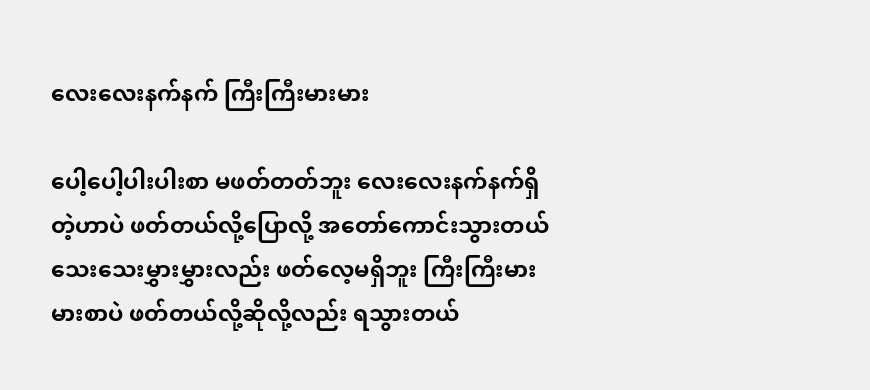လေးလေးနက်နက် ကြီးကြီးမားမား

ပေါ့ပေါ့ပါးပါးစာ မဖတ်တတ်ဘူး လေးလေးနက်နက်ရှိတဲ့ဟာပဲ ဖတ်တယ်လို့ပြောလို့ အတော်ကောင်းသွားတယ် သေးသေးမွှားမွှားလည်း ဖတ်လေ့မရှိဘူး ကြီးကြီးမားမားစာပဲ ဖတ်တယ်လို့ဆိုလို့လည်း ရသွားတယ်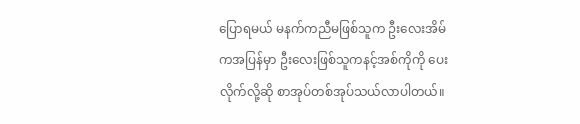ပြောရမယ် မနက်ကညီမဖြစ်သူက ဦးလေးအိမ်ကအပြန်မှာ ဦးလေးဖြစ်သူကနင့်အစ်ကိုကို ပေးလိုက်လို့ဆို စာအုပ်တစ်အုပ်သယ်လာပါတယ်။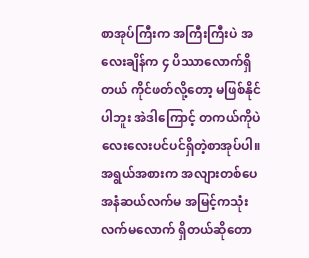စာအုပ်ကြီးက အကြီးကြီးပဲ အလေးချိန်က ၄ ပိဿာလောက်ရှိတယ် ကိုင်ဖတ်လို့တော့ မဖြစ်နိုင်ပါဘူး အဲဒါကြောင့် တကယ်ကိုပဲ လေးလေးပင်ပင်ရှိတဲ့စာအုပ်ပါ။ အရွယ်အစားက အလျားတစ်ပေ အနံဆယ်လက်မ အမြင့်ကသုံးလက်မလောက် ရှိတယ်ဆိုတော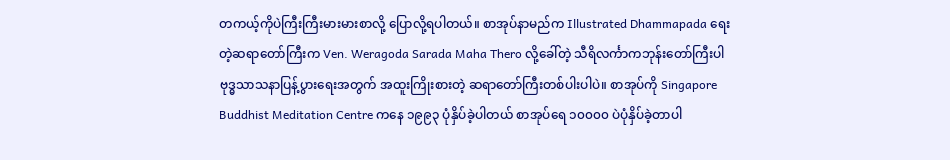တကယ့်ကိုပဲကြီးကြီးမားမားစာလို့ ပြောလို့ရပါတယ်။ စာအုပ်နာမည်က Illustrated Dhammapada ရေးတဲ့ဆရာတော်ကြီးက Ven. Weragoda Sarada Maha Thero လို့ခေါ်တဲ့ သီရိလင်္ကာကဘုန်းတော်ကြီးပါ ဗုဒ္ဓသာသနာပြန့်ပွားရေးအတွက် အထူးကြိုးစားတဲ့ ဆရာတော်ကြီးတစ်ပါးပါပဲ။ စာအုပ်ကို Singapore Buddhist Meditation Centre ကနေ ၁၉၉၃ ပုံနှိပ်ခဲ့ပါတယ် စာအုပ်ရေ ၁၀၀၀၀ ပဲပုံနှိပ်ခဲ့တာပါ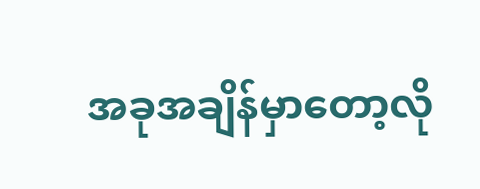အခုအချိန်မှာတော့လို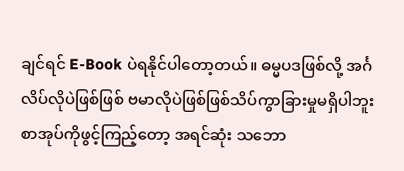ချင်ရင် E-Book ပဲရနိုင်ပါတော့တယ်။ ဓမ္မပဒဖြစ်လို့ အင်္ဂလိပ်လိုပဲဖြစ်ဖြစ် ဗမာလိုပဲဖြစ်ဖြစ်သိပ်ကွာခြားမှုမရှိပါဘူး စာအုပ်ကိုဖွင့်ကြည့်တော့ အရင်ဆုံး သဘော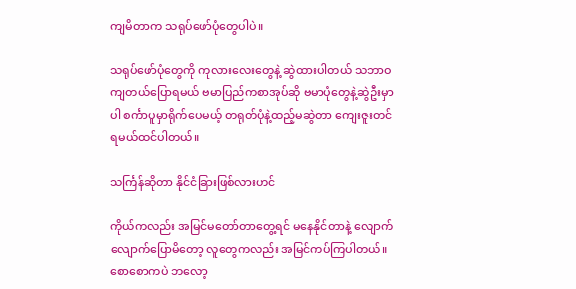ကျမိတာက သရုပ်ဖော်ပုံတွေပါပဲ။

သရုပ်ဖော်ပုံတွေကို ကုလားလေးတွေနဲ့ ဆွဲထားပါတယ် သဘာဝကျတယ်ပြောရမယ် ဗမာပြည်ကစာအုပ်ဆို ဗမာပုံတွေနဲ့ဆွဲဦးမှာပါ စင်္ကာပူမှာရိုက်ပေမယ့် တရုတ်ပုံနဲ့ထည့်မဆွဲတာ ကျေးဇူးတင်ရမယ်ထင်ပါတယ်။

သင်္ကြန်ဆိုတာ နိုင်ငံခြားဖြစ်လားဟင်

ကိုယ်ကလည်း အမြင်မတော်တာတွေ့ရင် မနေနိုင်တာနဲ့ လျောက်လျောက်ပြောမိတော့ လူတွေကလည်း အမြင်ကပ်ကြပါတယ်။ စောစောကပဲ ဘလော့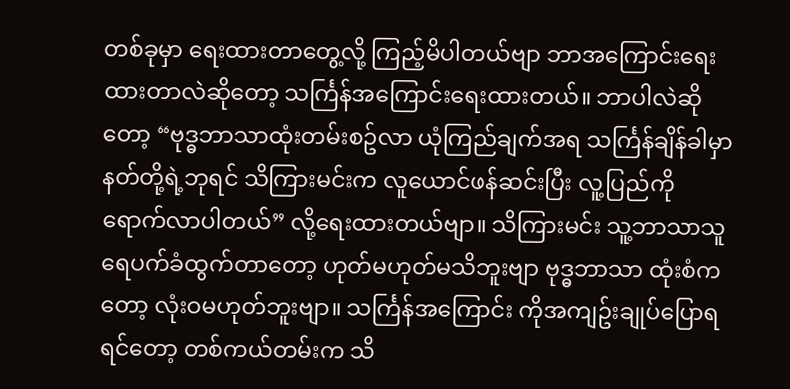တစ်ခုမှာ ရေးထားတာတွေ့လို့ ကြည့်မိပါတယ်ဗျာ ဘာအကြောင်းရေးထားတာလဲဆိုတော့ သင်္ကြန်အကြောင်းရေးထားတယ်။ ဘာပါလဲဆိုတော့ “ဗုဒ္ဓဘာသာထုံးတမ်းစဥ်လာ ယုံကြည်ချက်အရ သင်္ကြန်ချိန်ခါမှာ နတ်တို့ရဲ့ဘုရင် သိကြားမင်းက လူယောင်ဖန်ဆင်းပြီး လူ့ပြည်ကို ရောက်လာပါတယ်” လို့ရေးထားတယ်ဗျာ။ သိကြားမင်း သူ့ဘာသာသူ ရေပက်ခံထွက်တာတော့ ဟုတ်မဟုတ်မသိဘူးဗျာ ဗုဒ္ဓဘာသာ ထုံးစံကတော့ လုံးဝမဟုတ်ဘူးဗျာ။ သင်္ကြန်အကြောင်း ကိုအကျဥ်းချုပ်ပြောရရင်တော့ တစ်ကယ်တမ်းက သိ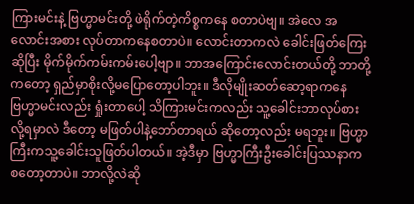ကြားမင်းနဲ့ ဗြဟ္မာမင်းတို့ ဖဲရိုက်တဲ့ကိစ္စကနေ စတာပဲဗျ။ အဲလေ အလောင်းအစား လုပ်တာကနေစတာပဲ။ လောင်းတာကလဲ ခေါင်းဖြတ်ကြေးဆိုပြီး မိုက်မိုက်ကမ်းကမ်းပေါ့ဗျာ။ ဘာအကြောင်းလောင်းတယ်တို့ ဘာတို့ကတော့ ရှည်မှာစိုးလို့မပြောတော့ပါဘူး။ ဒီလိုမျိုးဆတ်ဆော့ရာကနေ ဗြဟ္မာမင်းလည်း ရှုံးတာပေါ့ သိကြားမင်းကလည်း သူ့ခေါင်းဘာလုပ်စားလို့ရမှာလဲ ဒီတော့ မဖြတ်ပါနဲ့ဘော်တာရယ် ဆိုတော့လည်း မရဘူး။ ဗြဟ္မာကြီးကသူ့ခေါင်းသူဖြတ်ပါတယ်။ အဲ့ဒီမှာ ဗြဟ္မာကြီးဦးခေါင်းပြဿနာက စတော့တာပဲ။ ဘာလို့လဲဆို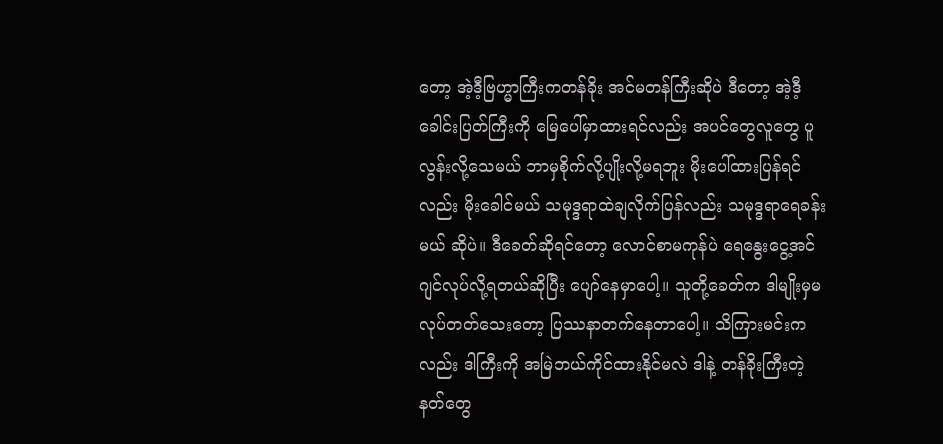တော့ အဲ့ဒီ့ဗြဟ္မာကြီးကတန်ခိုး အင်မတန်ကြီးဆိုပဲ ဒီတော့ အဲ့ဒီ့ခေါင်းပြတ်ကြီးကို မြေပေါ်မှာထားရင်လည်း အပင်တွေလူတွေ ပူလွန်းလို့သေမယ် ဘာမှစိုက်လို့ပျိုးလို့မရဘူး မိုးပေါ်ထားပြန်ရင်လည်း မိုးခေါင်မယ် သမုဒ္ဒရာထဲချလိုက်ပြန်လည်း သမုဒ္ဒရာရေခန်းမယ် ဆိုပဲ။ ဒီခေတ်ဆိုရင်တော့ လောင်စာမကုန်ပဲ ရေနွေးငွေ့အင်ဂျင်လုပ်လို့ရတယ်ဆိုပြီး ပျော်နေမှာပေါ့။ သူတို့ခေတ်က ဒါမျိုးမှမလုပ်တတ်သေးတော့ ပြဿနာတက်နေတာပေါ့။ သိကြားမင်းကလည်း ဒါကြီးကို အမြဲဘယ်ကိုင်ထားနိုင်မလဲ ဒါနဲ့ တန်ခိုးကြီးတဲ့ နတ်တွေ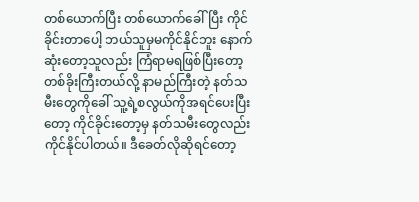တစ်ယောက်ပြီး တစ်ယောက်ခေါ်ပြီး ကိုင်ခိုင်းတာပေါ့ ဘယ်သူမှမကိုင်နိုင်ဘူး နောက်ဆုံးတော့သူလည်း ကြံရာမရဖြစ်ပြီးတော့ တစ်ခိုးကြီးတယ်လို့ နာမည်ကြီးတဲ့ နတ်သမီးတွေကိုခေါ် သူ့ရဲ့စလွယ်ကိုအရင်ပေးပြီးတော့ ကိုင်ခိုင်းတော့မှ နတ်သမီးတွေလည်း ကိုင်နိုင်ပါတယ်။ ဒီခေတ်လိုဆိုရင်တော့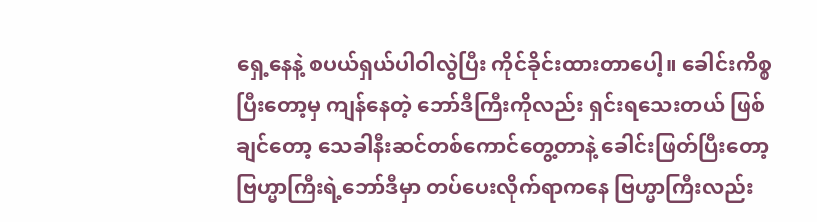ရှေ့နေနဲ့ စပယ်ရှယ်ပါဝါလွဲပြီး ကိုင်ခိုင်းထားတာပေါ့။ ခေါင်းကိစ္စပြီးတော့မှ ကျန်နေတဲ့ ဘော်ဒီကြီးကိုလည်း ရှင်းရသေးတယ် ဖြစ်ချင်တော့ သေခါနီးဆင်တစ်ကောင်တွေ့တာနဲ့ ခေါင်းဖြတ်ပြီးတော့ ဗြဟ္မာကြီးရဲ့ဘော်ဒီမှာ တပ်ပေးလိုက်ရာကနေ ဗြဟ္မာကြီးလည်း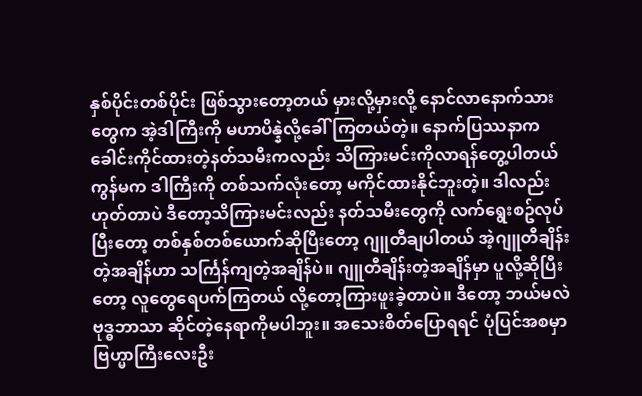နှစ်ပိုင်းတစ်ပိုင်း ဖြစ်သွားတော့တယ် မှားလို့မှားလို့ နောင်လာနောက်သားတွေက အဲ့ဒါကြီးကို မဟာပိန္နဲလို့ခေါ်ကြတယ်တဲ့။ နောက်ပြဿနာက ခေါင်းကိုင်ထားတဲ့နတ်သမီးကလည်း သိကြားမင်းကိုလာရန်တွေ့ပါတယ် ကွန်မက ဒါကြီးကို တစ်သက်လုံးတော့ မကိုင်ထားနိုင်ဘူးတဲ့။ ဒါလည်းဟုတ်တာပဲ ဒီတော့သိကြားမင်းလည်း နတ်သမီးတွေကို လက်ရွေးစဥ်လုပ်ပြီးတော့ တစ်နှစ်တစ်ယောက်ဆိုပြီးတော့ ဂျူတီချပါတယ် အဲ့ဂျူတီချိန်းတဲ့အချိန်ဟာ သင်္ကြန်ကျတဲ့အချိန်ပဲ။ ဂျူတီချိန်းတဲ့အချိန်မှာ ပူလို့ဆိုပြီးတော့ လူတွေရေပက်ကြတယ် လို့တော့ကြားဖူးခဲ့တာပဲ။ ဒီတော့ ဘယ်မလဲဗုဒ္ဓဘာသာ ဆိုင်တဲ့နေရာကိုမပါဘူး။ အသေးစိတ်ပြောရရင် ပုံပြင်အစမှာ ဗြဟ္မာကြီးလေးဦး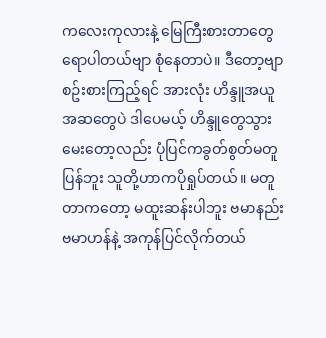ကလေးကုလားနဲ့ မြေကြီးစားတာတွေရောပါတယ်ဗျာ စုံနေတာပဲ။ ဒီတော့ဗျာ စဥ်းစားကြည့်ရင် အားလုံး ဟိန္ဒူအယူအဆတွေပဲ ဒါပေမယ့် ဟိန္ဒူတွေသွားမေးတော့လည်း ပုံပြင်ကခွတ်စွတ်မတူပြန်ဘူး သူတို့ဟာကပိုရှုပ်တယ်။ မတူတာကတော့ မထူးဆန်းပါဘူး ဗမာနည်းဗမာဟန်နဲ့ အကုန်ပြင်လိုက်တယ်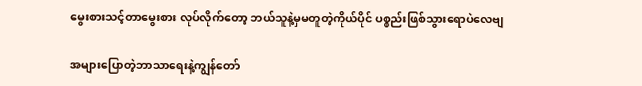မွေးစားသင့်တာမွေးစား လုပ်လိုက်တော့ ဘယ်သူနဲ့မှမတူတဲ့ကိုယ်ပိုင် ပစ္စည်းဖြစ်သွားရောပဲလေဗျ

အများပြောတဲ့ဘာသာရေးနဲ့ကျွန်တော်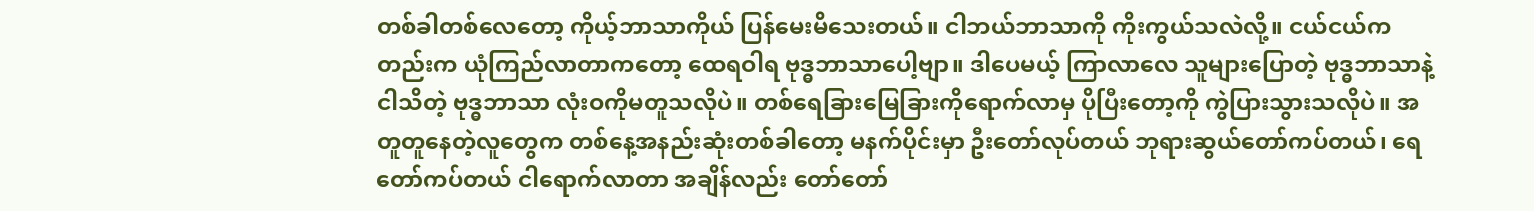တစ်ခါတစ်လေတော့ ကိုယ့်ဘာသာကိုယ် ပြန်မေးမိသေးတယ်။ ငါဘယ်ဘာသာကို ကိုးကွယ်သလဲလို့။ ငယ်ငယ်ကတည်းက ယုံကြည်လာတာကတော့ ထေရဝါရ ဗုဒ္ဓဘာသာပေါ့ဗျာ။ ဒါပေမယ့် ကြာလာလေ သူများပြောတဲ့ ဗုဒ္ဓဘာသာနဲ့ ငါသိတဲ့ ဗုဒ္ဓဘာသာ လုံးဝကိုမတူသလိုပဲ။ တစ်ရေခြားမြေခြားကိုရောက်လာမှ ပိုပြီးတော့ကို ကွဲပြားသွားသလိုပဲ။ အတူတူနေတဲ့လူတွေက တစ်နေ့အနည်းဆုံးတစ်ခါတော့ မနက်ပိုင်းမှာ ဦးတော်လုပ်တယ် ဘုရားဆွယ်တော်ကပ်တယ်၊ ရေတော်ကပ်တယ် ငါရောက်လာတာ အချိန်လည်း တော်တော်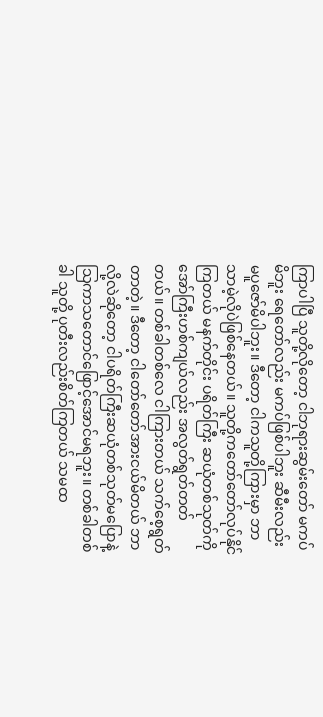ကြာပါပြီ သူတို့လိုတော့ ငါဘုရားဆွမ်းတော် မကပ်မိဘူး ရေတော်လည်း မကပ်ဖြစ်ပါဘူး ဆီမီးလည်း မပူဇော်မိပါဘူး။ ဒီတော့ ငါကသူတို့ကြားမှာ ဘာသာမဲ့လိုပဲဖြစ်နေတယ်။ သူတို့ကတော်တော်လုပ်နိုင်ကြတယ် မနက်တိုင်း ပရိတ်ကြီး ဆယုံတစ်သုတ်ကို အော်ကြီးဟစ်ကျယ်လည်း အလွတ်ရွတ်တတ်တယ်။ တစ်ခါတစ်လေ ငါကြားတယ် သက်စေ့ရွတ်တာတဲ့။ ဒီတော့ ငါတော်တော်အားငယ်မိတယ် ဘာလို့လဲဆိုတော့ ငါပရိတ်ကြီးဆယုံတစ်သုတ်မပြောနဲ့ သြကာသတောင်ဖြောင့်အောင်မရဘူး။ တစ်ခါတစ်ခါ သူတို့ ပုတီးလည်းစိတ်ကြတယ် သမထ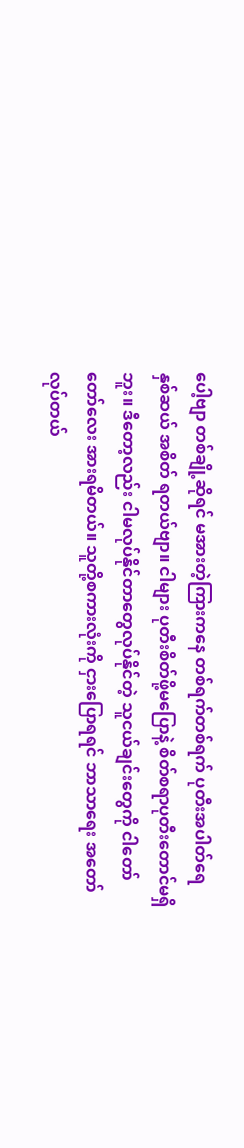ပေါ့ဗျာ တစ်ချို့ဆိုရင် မအားတဲ့ကြားကနေ တစ်ရက်တစ်ရက် ပုတီးအပါတ်ရေ နှစ်ဆယ် အစိတ် ရတယ်ဗျာ။ ငါများ ပုတီးစိတ်ဖို့မပြောနဲ့ စိတ်စရာပုတီးတောင်မရှိဘူး။ ဒီတော့လည်း ငါမလုပ်နိုင်တာတွေလုပ်နိုင်တဲ့ သူငယ်ချင်းတွေကို ငါတော်တော်လေး အားရမိတယ်။ သူတို့စကားလုံးကို ငှားပြောရရင် ဘာသာရေး အတော်လုပ်တယ်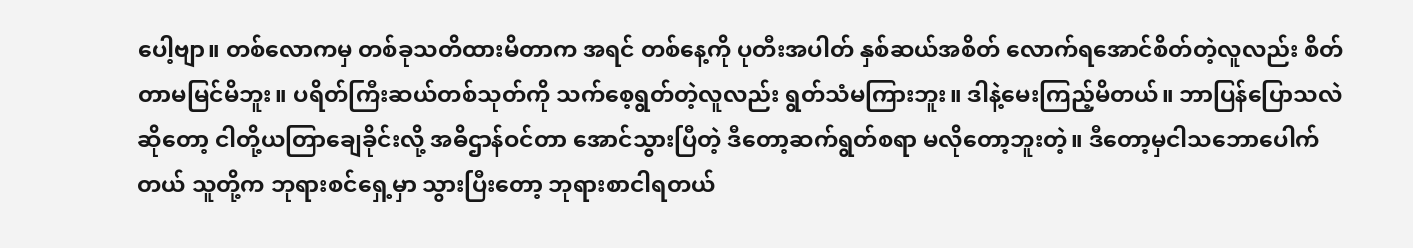ပေါ့ဗျာ။ တစ်လောကမှ တစ်ခုသတိထားမိတာက အရင် တစ်နေ့ကို ပုတီးအပါတ် နှစ်ဆယ်အစိတ် လောက်ရအောင်စိတ်တဲ့လူလည်း စိတ်တာမမြင်မိဘူး။ ပရိတ်ကြီးဆယ်တစ်သုတ်ကို သက်စေ့ရွတ်တဲ့လူလည်း ရွတ်သံမကြားဘူး။ ဒါနဲ့မေးကြည့်မိတယ်။ ဘာပြန်ပြောသလဲဆိုတော့ ငါတို့ယတြာချေခိုင်းလို့ အဓိဌာန်ဝင်တာ အောင်သွားပြီတဲ့ ဒီတော့ဆက်ရွတ်စရာ မလိုတော့ဘူးတဲ့။ ဒီတော့မှငါသဘောပေါက်တယ် သူတို့က ဘုရားစင်ရှေ့မှာ သွားပြီးတော့ ဘုရားစာငါရတယ်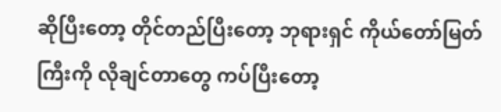ဆိုပြီးတော့ တိုင်တည်ပြီးတော့ ဘုရားရှင် ကိုယ်တော်မြတ်ကြီးကို လိုချင်တာတွေ ကပ်ပြီးတော့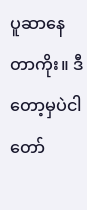ပူဆာနေတာကိုး။ ဒီတော့မှပဲငါတော်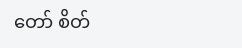တော် စိတ်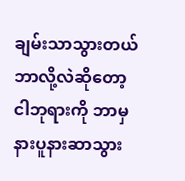ချမ်းသာသွားတယ် ဘာလို့လဲဆိုတော့ ငါဘုရားကို ဘာမှ နားပူနားဆာသွား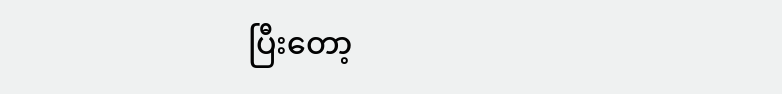ပြီးတော့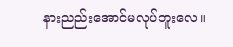နားညည်းအောင်မလုပ်ဘူးလေ။